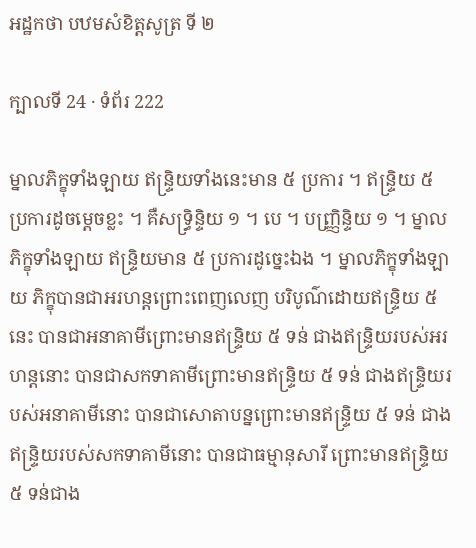អដ្ឋកថា បឋមសំខិត្តសូត្រ ទី ២

ក្បាលទី 24 · ទំព័រ 222

ម្នាលភិក្ខុទាំងឡាយ ឥន្ទ្រិយទាំងនេះមាន ៥ ប្រការ ។ ឥន្ទ្រិយ ៥ ប្រការដូចម្តេចខ្លះ ។ គឺសទ្ធ្រិន្ទិយ ១ ។ បេ ។ បញ្ញ្រិន្ទិយ ១ ។ ម្នាលភិក្ខុទាំងឡាយ ឥន្ទ្រិយមាន ៥ ប្រការដូច្នេះឯង ។ ម្នាលភិក្ខុទាំងឡាយ ភិក្ខុបានជាអរហន្តព្រោះពេញលេញ បរិបូណ៌ដោយឥន្ទ្រិយ ៥ នេះ បានជាអនាគាមីព្រោះមានឥន្ទ្រិយ ៥ ទន់ ជាងឥន្ទ្រិយរបស់អរហន្តនោះ បានជាសកទាគាមីព្រោះមានឥន្ទ្រិយ ៥ ទន់ ជាងឥន្ទ្រិយរបស់អនាគាមីនោះ បានជាសោតាបន្នព្រោះមានឥន្ទ្រិយ ៥ ទន់ ជាងឥន្ទ្រិយរបស់សកទាគាមីនោះ បានជាធម្មានុសារី ព្រោះមានឥន្ទ្រិយ ៥ ទន់ជាង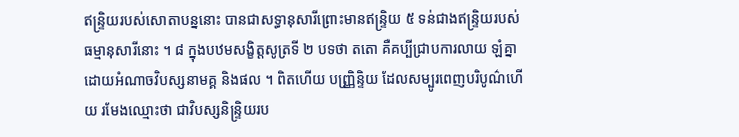ឥន្ទ្រិយរបស់សោតាបន្ននោះ បានជាសទ្ធានុសារីព្រោះមានឥន្ទ្រិយ ៥ ទន់ជាងឥន្ទ្រិយរបស់ធម្មានុសារីនោះ ។ ៨ ក្នុងបឋមសង្ខិត្តសូត្រទី ២ បទថា តតោ គឺគប្បីជ្រាបការលាយ ឡំគ្នា ដោយអំណាចវិបស្សនាមគ្គ និងផល ។ ពិតហើយ បញ្ញ្រិន្ទិយ ដែលសម្បូរពេញបរិបូណ៌ហើយ រមែងឈ្មោះថា ជាវិបស្សនិន្ទ្រិយរប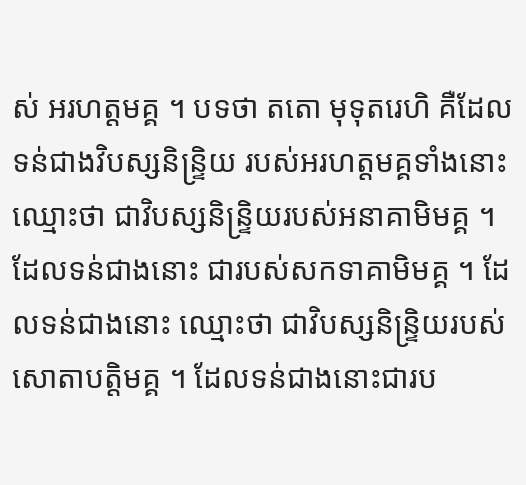ស់ អរហត្តមគ្គ ។ បទថា តតោ មុទុតរេហិ គឺដែលទន់ជាងវិបស្សនិន្ទ្រិយ របស់អរហត្តមគ្គទាំងនោះ ឈ្មោះថា ជាវិបស្សនិន្ទ្រិយរបស់អនាគាមិមគ្គ ។ ដែលទន់ជាងនោះ ជារបស់សកទាគាមិមគ្គ ។ ដែលទន់ជាងនោះ ឈ្មោះថា ជាវិបស្សនិន្ទ្រិយរបស់សោតាបត្តិមគ្គ ។ ដែលទន់ជាងនោះជារប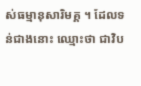ស់ធម្មានុសារិមគ្គ ។ ដែលទន់ជាងនោះ ឈ្មោះថា ជាវិប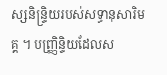ស្សនិន្ទ្រិយរបស់សទ្ធានុសារិមគ្គ ។ បញ្ញ្រិន្ទិយដែលស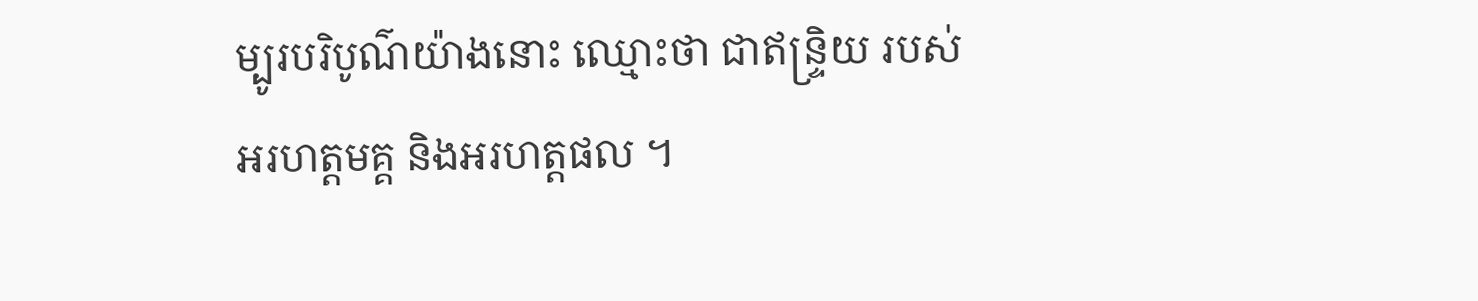ម្បូរបរិបូណ៌យ៉ាងនោះ ឈ្មោះថា ជាឥន្ទ្រិយ របស់អរហត្តមគ្គ និងអរហត្តផល ។